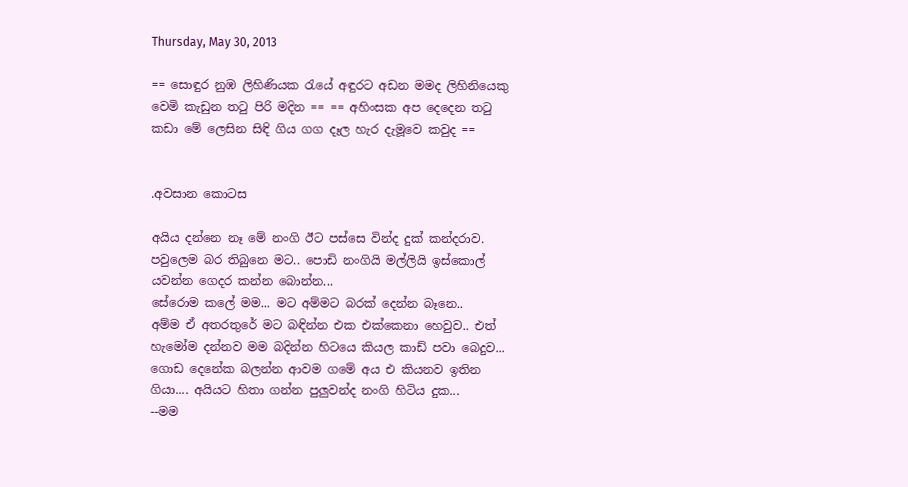Thursday, May 30, 2013

== සොඳුර නුඹ ලිහිණියක රැයේ අඳුරට අඩන මමද ලිහිනියෙකු වෙමි කැඩුන තටු පිරි මදින == == අහිංසක අප දෙදෙන තටු කඩා මේ ලෙසින සිඳි ගිය ගග දෑල හැර දැමූවෙ කවුද ==


.අවසාන කොටස

අයිය දන්නෙ නෑ මේ නංගි ඊට පස්සෙ වින්ද දුක් කන්දරාව.
පවුලෙම බර තිබුනෙ මට.. පොඩි නංගියි මල්ලියි ඉස්කොල් යවන්න ගෙදර කන්න බොන්න...
සේරොම කලේ මම... මට අම්මට බරක් දෙන්න බෑනෙ..
අම්ම ඒ අතරතුරේ මට බඳින්න එක එක්කෙනා හෙවුව.. එත් හැමෝම දන්නව මම බදින්න හිටයෙ කියල කාඩ් පවා බෙදුව... ගොඩ දෙනේක බලන්න ආවම ගමේ අය එ කියනව ඉතින ගියා.... අයියට හිතා ගන්න පුලුවන්ද නංගි හිටිය දුක...
--මම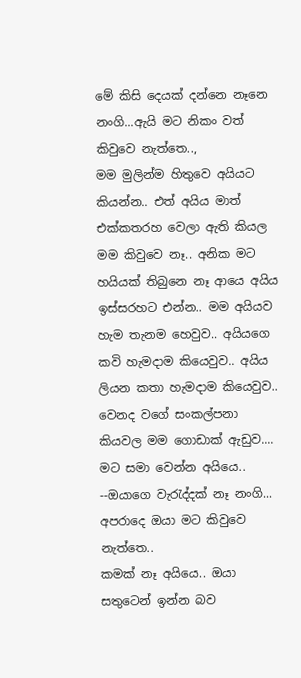මේ කිසි දෙයක් දන්නෙ නෑනෙ නංගි...ඇයි මට නිකං වත් කිවුවෙ නැත්තෙ..,
මම මුලින්ම හිතුවෙ අයියට කියන්න.. එත් අයිය මාත් එක්කතරහ වෙලා ඇති කියල මම කිවුවෙ නෑ.. අනික මට හයියක් තිබුනෙ නෑ ආයෙ අයිය ඉස්සරහට එන්න.. මම අයියව හැම තැනම හෙවුව.. අයියගෙ කවි හැමදාම කියෙවුව.. අයිය ලියන කතා හැමදාම කියෙවුව.. වෙනද වගේ සංකල්පනා කියවල මම ගොඩාක් ඇඩුව.... මට සමා‍ වෙන්න අයියෙ..
--ඔයාගෙ වැරැද්දක් නෑ නංගි... අපරාදෙ ඔයා මට කිවුවෙ නැත්තෙ..
කමක් නෑ අයියෙ.. ඔයා සතුටෙන් ඉන්න බව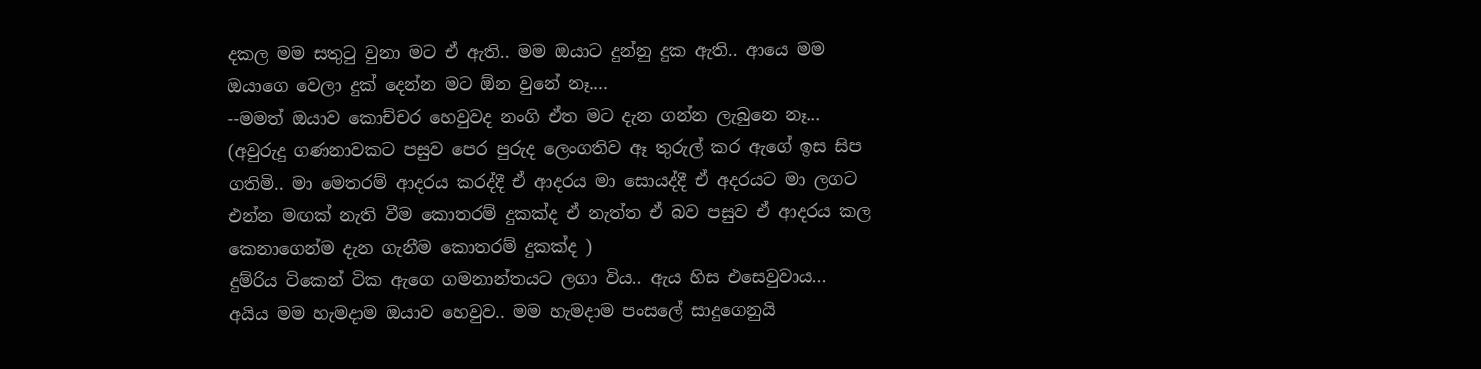දකල මම සතුටු වුනා මට ඒ ඇති.. මම ඔයාට දුන්නු දුක ඇති.. ආයෙ මම ඔයාගෙ වෙලා දුක් දෙන්න මට ඕන වුනේ නෑ....
--මමත් ඔයාව කොච්චර හෙවුවද නංගි ඒත මට දැන ගන්න ලැබු‍නෙ නෑ...
(අවුරුදු ගණනාවකට පසුව පෙර පුරුද ලෙංගතිව ඈ තුරුල් කර ඇගේ ඉස සිප ගතිමි.. මා මෙතරම් ආදරය කරද්දී ඒ ආදරය මා සොයද්දී ඒ අදරයට මා ලගට එන්න මඟක් නැති වීම කොතරම් දුකක්ද ඒ නැත්ත ඒ බව පසුව ඒ ආදරය කල කෙනාගෙන්ම දැන ගැනීම කොතරම් දුකක්ද )
දුම්රිය ටිකෙන් ටික ඇගෙ ගමනාන්තයට ලගා විය.. ඇය හිස ‍එසෙවුවාය...
අයිය මම හැමදාම ඔයාව හෙවුව.. මම හැමදාම පංසලේ සාදුගෙනුයි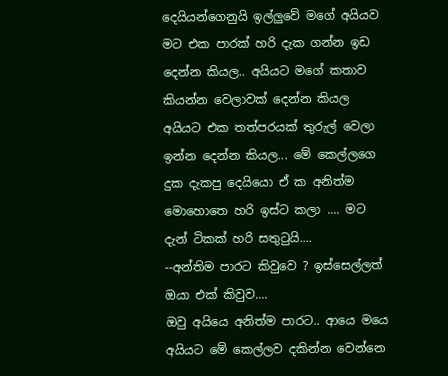දෙයියන්ගෙනුයි ඉල්ලුවේ මගේ අයියව මට එක පාරක් හරි දැක ගන්න ඉඩ දෙන්න කියල.. අයියට මගේ කතාව කියන්න වෙලාවක් දෙන්න කියල අයියට එක තත්පරයක් තුරුල් වෙලා ඉන්න දෙන්න කියල... මේ කෙල්ලගෙ දුක දැකපු දෙයියො ඒ ක අනිත්ම මොහොතෙ හරි ඉස්ට කලා .... මට දැන් ටිකක් හරි සතුටුයි....
--අන්තිම පාරට කිවුවෙ ? ඉස්සෙල්ලත් ඔයා එක් කිවුව....
ඔවු අයියෙ අනිත්ම පාරට.. ආයෙ මයෙ අයියට මේ කෙල්ලව දකින්න වෙන්නෙ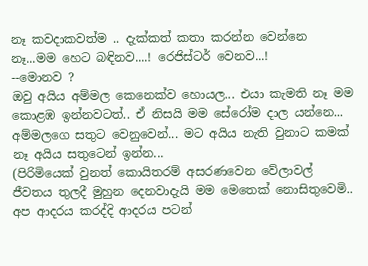නෑ කවදාකවත්ම .. දැක්කත් කතා කරන්න වෙන්නෙ නෑ...මම හෙට බඳිනව....! රෙජිස්ටර් වෙනව...!
--මොනව ?
ඔවු අයිය අම්මල කෙනෙක්ව හොයල... එයා කැමති නෑ මම කොළඹ ඉන්නවටත්.. ඒ නිසයි මම සේරෝම දාල යන්නෙ... අම්මලගෙ සතුට වෙනුවෙන්... මට අයිය නැති වුනාට කමක් නෑ අයිය සතුටෙන් ඉන්න...
(පිරිමියෙක් වුනත් කොයිතරම් අසරණවෙන වේලාවල් ජීවතය තුලදී මුහුන දෙනවාදැයි මම මෙතෙක් නොසිතුවෙමි.. අප ආදරය කරද්දි ආදරය පටන්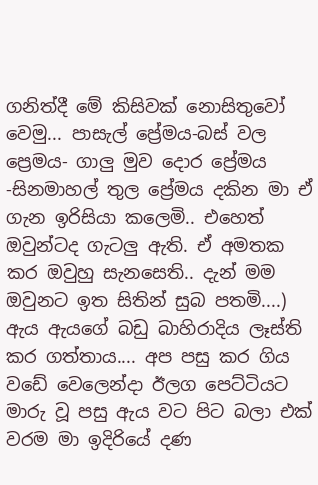ගනිත්දී මේ කිසිවක් නොසිතුවෝ වෙමු... පාසැල් ප්‍රේමය-බස් වල ප්‍රෙමය- ගාලු මුව දොර ප්‍රේමය -සිනමාහල් තුල ප්‍රේමය දකින මා ඒ ගැන ඉරිසියා කලෙමි.. එහෙත් ඔවුන්ටද ගැටලු ඇති. ඒ අමතක කර ඔවුහු සැනසෙති.. දැන් මම ඔවුනට ඉත සිතින් සුබ පතමි....)
ඇය ඇයගේ බඩු බාහිරාදිය ලෑස්ති කර ගත්තාය.... අප පසු කර ගිය වඩේ වෙලෙන්දා ඊලග පෙට්ටියට මාරු වූ පසු ඇය වට පිට බලා එක් වරම මා ඉදිරියේ දණ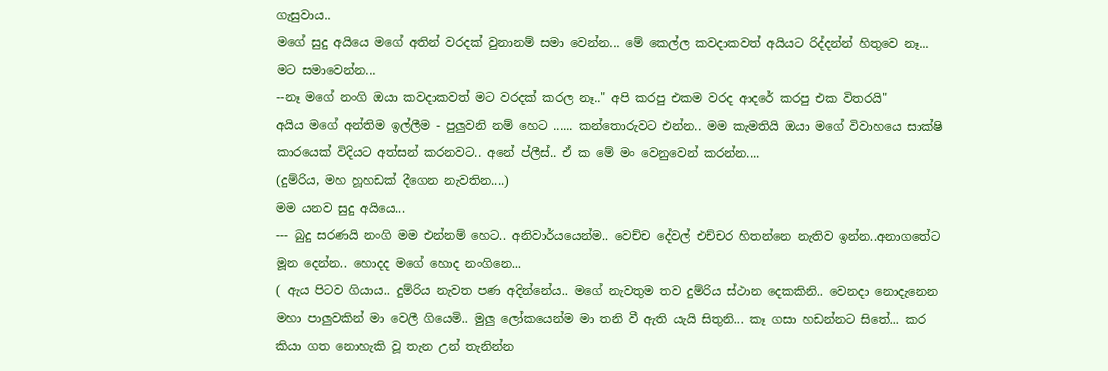ගැසුවාය..
මගේ සුදු අයියෙ මගේ අතින් වරදක් වුනානම් සමා වෙන්න... මේ කෙල්ල කවදාකවත් අයියට රිද්දන්න් හිතුවෙ නෑ... මට සමාවෙන්න...
--නෑ මගේ නංගි ඔයා කවදාකවත් මට වරදක් කරල නෑ.." අපි කරපු එකම වරද ආදරේ කරපු එක විතරයි"
අයිය මගේ අන්තිම ඉල්ලීම - පුලුවනි නම් හෙට ...... කන්තොරුවට එන්න.. මම කැමතියි ඔයා මගේ විවාහයෙ සාක්ෂි කාරයෙක් විදියට අත්සන් කරනවට.. අනේ ප්ලීස්.. ඒ ක මේ මං වෙනුවෙන් කරන්න....
(දුම්රිය, මහ හූහඩක් දීගෙන නැවතින....)
මම යනව සුදු අයියෙ...
--- බුදු සරණයි නංගි මම එන්නම් හෙට.. අනිවාර්යයෙන්ම.. වෙච්ච දේවල් එච්චර හිතන්නෙ නැතිව ඉන්න..අනාගතේට මූන දෙන්න.. හොදද මගේ හොද නංගිනෙ...
( ඇය පිටව ගියාය.. දුම්රිය නැවත පණ අදින්නේය.. මගේ නැවතුම තව දුම්රිය ස්ථාන දෙකකිනි.. වෙනදා නොදැනෙන මහා පාලුවකින් මා වෙලී ගියෙමි.. මුලු ලෝකයෙන්ම මා තනි වී ඇති යැයි සිතුනි... කෑ ගසා හඩන්නට සිතේ... කර කියා ගත නොහැකි වූ තැන උන් තැනින්න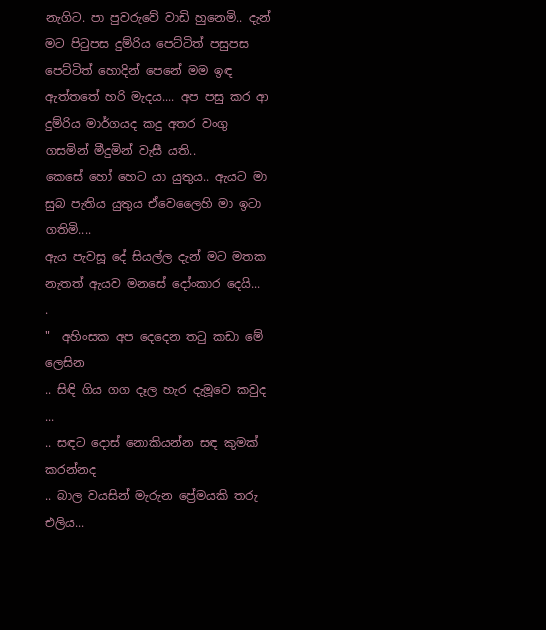නැගිට. පා පුවරුවේ වාඩි හුනෙමි.. දැන් මට පිටුපස දුම්රිය පෙට්ටිත් පසුපස පෙට්ටිත් හොදින් පෙනේ මම ඉඳ ඇත්තතේ හරි මැදය.... අප පසු කර ආ දුම්රිය මාර්ගයද කදු අතර වංගු ගසමින් මීදුමින් වැසී යති..
කෙසේ හෝ හෙට යා යුතුය.. ඇයට මා සුබ පැතිය යුතුය ඒවෙලෛහි මා ඉටා ගතිමි....
ඇය පැවසූ දේ සියල්ල දැන් මට මතක නැතත් ඇයව මනසේ දෝංකාර දෙයි...
.
"  අහිංසක අප දෙදෙන තටු කඩා මේ ලෙසින
.. සිඳි ගිය ගග දෑල හැර දැමූවෙ කවුද ...
.. සඳට දොස් නොකියන්න සඳ කුමක් කරන්නද
.. බාල වයසින් මැරුන ප්‍රේමයකි තරු එලිය...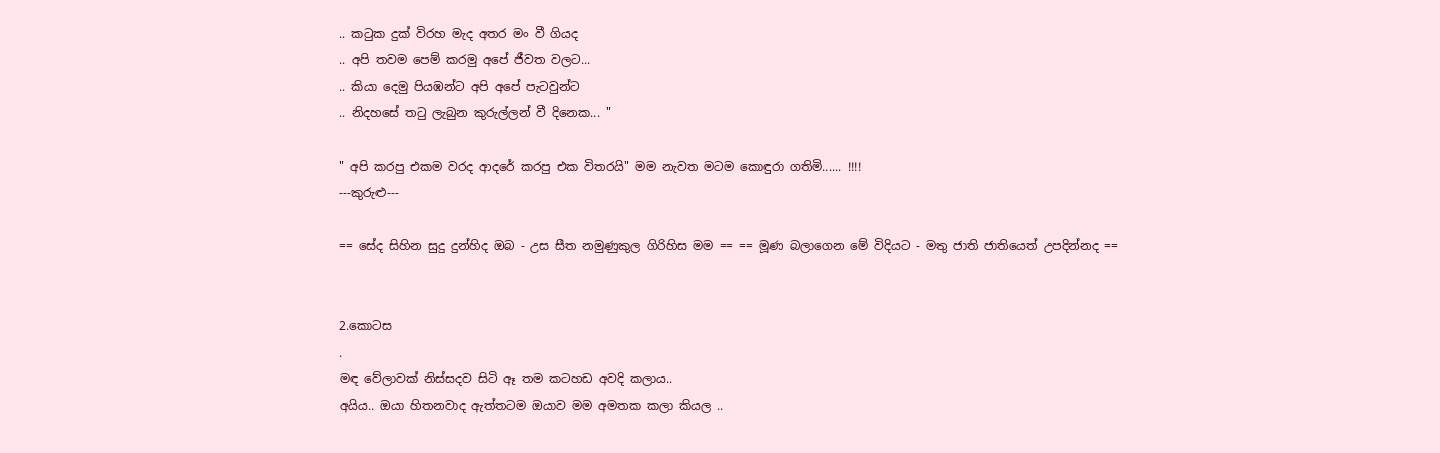.. කටුක දුක් විරහ මැද අතර මං වී ගියද
.. අපි තවම පෙම් කරමු අපේ ජීවත වලට...
.. කියා දෙමු පියඹන්ට අපි අපේ පැටවුන්ට
.. නිදහසේ තටු ලැබුන කුරුල්ලන් වී දිනෙක... "

" අපි කරපු එකම වරද ආදරේ කරපු එක විතරයි" මම නැවත මටම කොඳුරා ගතිමි...... !!!!
---කුරුළු---

== සේද සිහින සුදු දුන්හිද ඔබ - උස සීත නමුණුකුල ගිරිහිස මම == == මූණ බලාගෙන මේ විදියට - මතු ජාති ජාතියෙත් උපදින්නද ==


2.කොටස
.
මඳ වේලාවක් නිස්සදව සිටි ඈ තම කටහඩ අවදි කලාය..
අයිය.. ඔයා හිතනවාද ඇත්තටම ඔයාව මම අමතක කලා කියල ..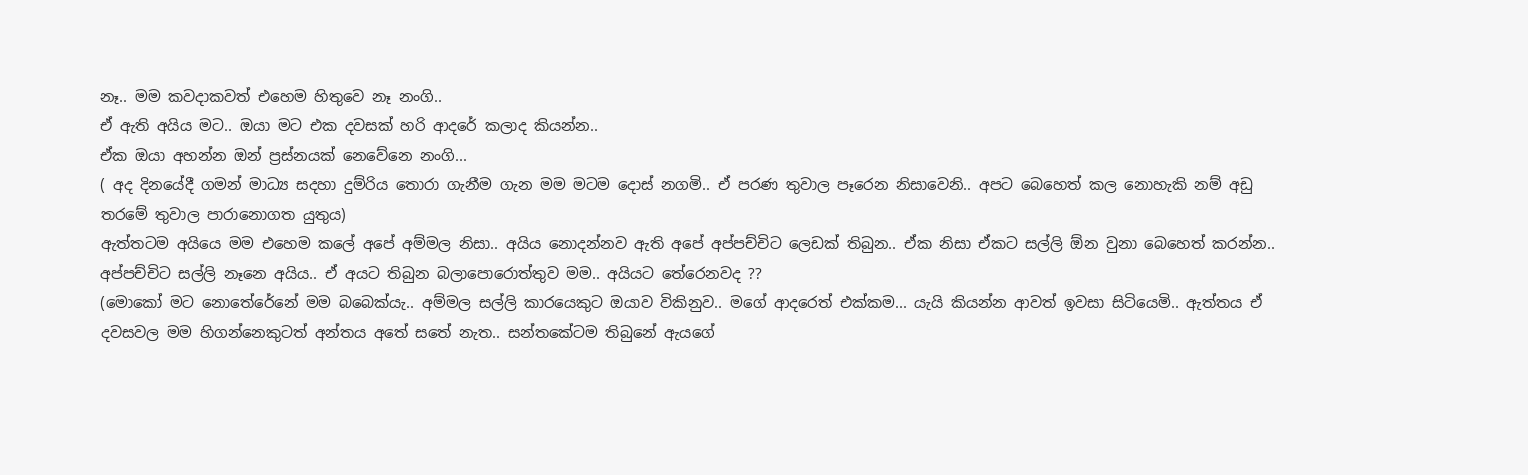නෑ.. මම කවදාකවත් එහෙම හිතුවෙ නෑ නංගි..
ඒ ඇති අයිය මට.. ඔයා මට එක දවසක් හරි ආදරේ කලාද කියන්න..
ඒක ඔයා අහන්න ඔන් ප්‍රස්නයක් නෙවේනෙ නංගි...
( අද දිනයේදී ගමන් මාධ්‍ය සදහා දුම්රිය තොරා ගැනීම ගැන මම මටම දොස් නගමි.. ඒ පරණ තුවාල පෑරෙන නිසාවෙනි.. අපට බෙහෙත් කල නොහැකි නම් අඩු තරමේ තුවාල පාරානොගත යුතුය)
ඇත්තටම අයියෙ මම එහෙම කලේ අ‍පේ අම්මල නිසා.. අයිය නොදන්නව ඇති අපේ අප්පච්චිට ලෙඩක් තිබුන.. ඒක නිසා ඒකට සල්ලි ඕන වුනා බෙහෙත් කරන්න.. අප්පච්චිට සල්ලි නෑනෙ අයිය.. ඒ අයට තිබුන බලාපොරොත්තුව මම.. අයියට තේරෙනවද ??
(මොකෝ මට නො‍තේරේනේ මම බබෙක්යැ.. අම්මල සල්ලි කාරයෙකුට ඔයාව විකිනුව.. මගේ ආදරෙත් එක්කම... යැයි කියන්න ආවත් ඉවසා සිටියෙමි.. ඇත්තය ඒ දවසවල මම හිගන්නෙකුටත් අන්තය අතේ සතේ නැත.. සන්තකේටම තිබුනේ ඇයගේ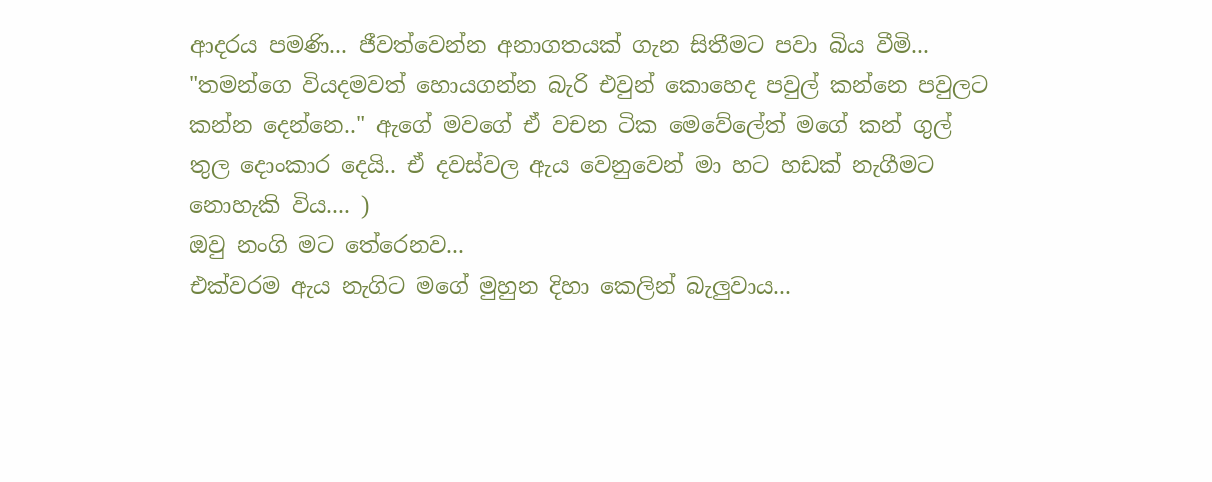ආදරය පමණි... ජීවත්වෙන්න අනාගතයක් ගැන සිතීමට පවා බිය වීමි...
"තමන්ගෙ වියදමවත් හොයගන්න බැරි එවුන් කොහෙද පවුල් කන්නෙ පවුලට කන්න දෙන්නෙ.." ඇගේ මවගේ ඒ වචන ටික මෙවේලේත් මගේ කන් ගුල් තුල දොංකාර දෙයි.. ඒ දවස්වල ඇය වෙනුවෙන් මා හට හඩක් නැගීමට නොහැකි විය.... )
ඔවු නංගි මට තේරෙනව...
එක්වරම ඇය නැගිට මගේ මුහුන දිහා කෙලින් බැලුවාය...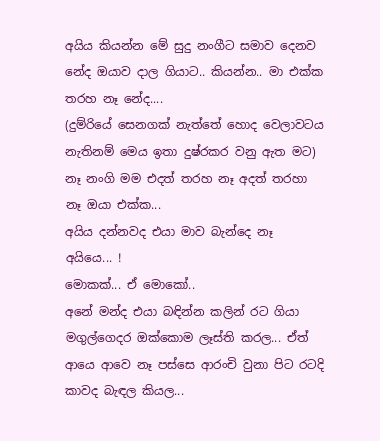අයිය කියන්න මේ සුදු නංගීට සමාව දෙනව නේද ඔයාව දාල ගියාට.. කියන්න.. මා එක්ක තරහ නෑ නේද....
(දුම්රියේ සෙනගක් නැත්තේ හොද වෙලාවටය නැතිනම් මෙය ඉතා දුෂ්රකර වනු ඇත මට)
නෑ නංගි මම එදත් තරහ නෑ අදත් තරහා නෑ ඔයා එක්ක...
අයිය දන්නවද එයා මාව බැන්දෙ නෑ අයියෙ... !
මොකක්... ඒ මොකෝ..
අනේ මන්ද එයා බඳින්න කලින් රට ගියා මගුල්ගෙදර ඔක්කොම ලෑස්ති කරල... ඒත් ආයෙ ආවෙ නෑ පස්සෙ ආරංචි වුනා පිට රටදි කාවද බැඳල කියල...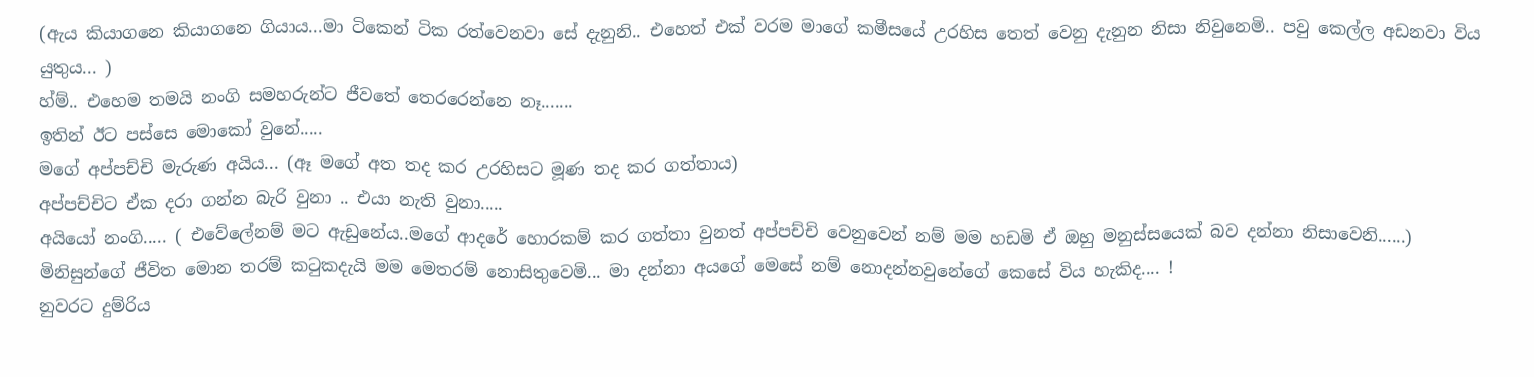(ඇය කියාගනෙ කියාගනෙ ගියාය...මා ටිකෙන් ටික රත්වෙනවා සේ දැනුනි.. එහෙත් එක් වරම මාගේ කමීසයේ උරහිස තෙත් වෙනු දැනුන නිසා නිවුනෙමි.. පවු කෙල්ල අඩනවා විය යුතුය... )
හ්ම්.. එහෙම තමයි නංගි සමහරුන්ට ජීවතේ තෙරරෙන්නෙ නෑ.......
ඉතින් ඊට පස්සෙ මොකෝ වුනේ.....
මගේ අප්පච්චි මැරුණ අයිය... (ඈ මගේ අත තද කර උරහිසට මූණ තද කර ගත්තාය)
අප්පච්චිට ඒක දරා ගන්න බැරි වුනා .. එයා නැති වුනා.....
අයියෝ නංගි..... ( එවේලේනම් මට ඇඩුනේය..මගේ ආදරේ හොරකම් කර ගත්තා වුනත් අප්පච්චි වෙනුවෙන් නම් මම හඩමි ඒ ඔහු මනුස්සයෙක් බව දන්නා නිසාවෙනි......)
මිනිසුන්ගේ ජීවිත මොන තරම් කටුකදැයි මම මෙතරම් නොසිතුවෙමි... මා දන්නා අයගේ මෙසේ නම් නොදන්නවුනේගේ කෙසේ විය හැකිද.... !
නුවරට දුම්රිය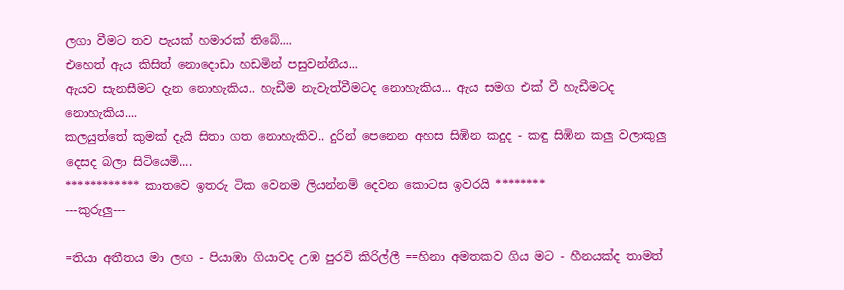ලගා වීමට තව පැයක් හමාරක් තිබේ....
එහෙත් ඇය කිසිත් නොදොඩා හඩමින් පසුවන්නීය...
ඇයව සැනසීමට දැන නොහැකිය.. හැඩීම නැවැත්වීමටද නොහැකිය... ඇය සමග එක් වී හැඩීමටද නොහැකිය....
කලයුත්තේ කුමක් දැයි සිතා ගත නොහැකිව.. දුරින් පෙනෙන අහස සිඹින කදුද - කඳු සිඹින කලු වලාකුලු දෙසද බලා සිටියෙමි....
************ කාතවෙ ඉතරු ටික වෙනම ලියන්නම් දෙවන කොටස ඉවරයි ********
---කුරුලු---

=තියා අතීතය මා ලඟ - පියාඹා ගියාවද උඹ පුරවි කිරිල්ලී ==හිනා අමතකව ගිය මට - හීනයක්ද තාමත්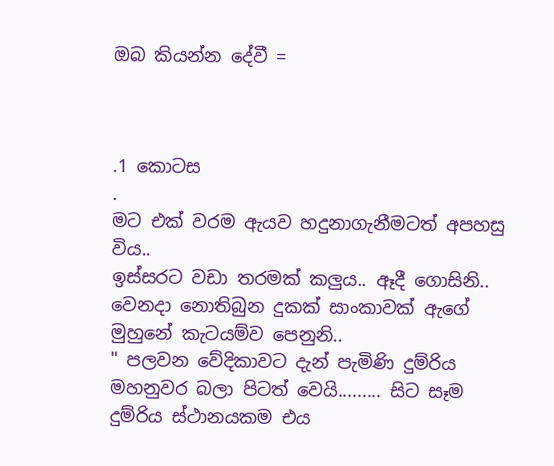ඔබ කියන්න දේවී =



.1 කොටස
.
මට එක් වරම ඇයව හදුනාගැනීමටත් අපහසු විය..
ඉස්සරට වඩා තරමක් කලුය.. ඈදී ගොසිනි.. වෙනදා නොතිබුන දුකක් සාංකාවක් ඇගේ මුහුනේ කැටයම්ව පෙනුනි..
" පලවන වේදිකාවට දැන් පැමිණි දුම්රිය මහනුවර බලා පිටත් වෙයි......... සිට සෑම දුම්රිය ස්ථානයකම එය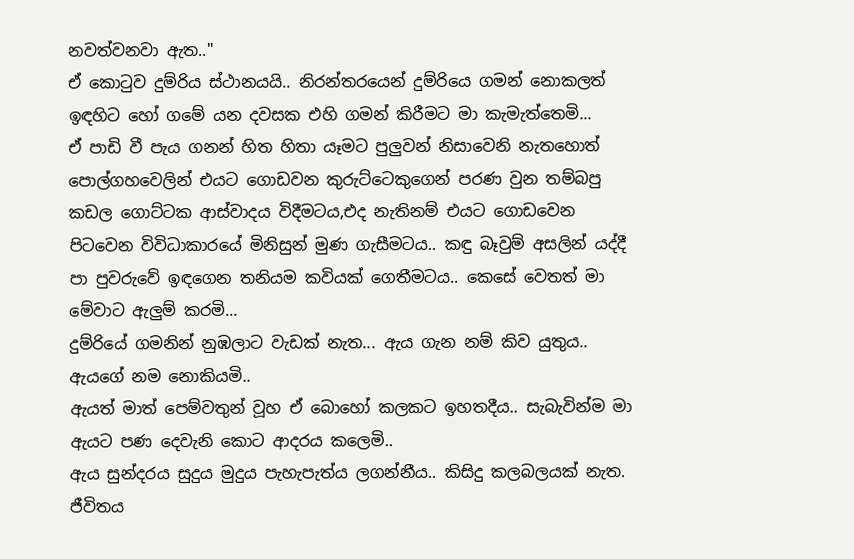නවත්වනවා ඇත.."
ඒ කොටුව දුම්රිය ස්ථානයයි.. නිරන්ත‍රයෙන් දුම්රියෙ ගමන් නොකලත් ඉඳහිට හෝ ගමේ යන දවසක එහි ගමන් කිරීමට මා කැමැත්තෙමි...
ඒ පාඩි වී පැය ගනන් හිත හිතා යෑමට පුලුවන් නිසාවෙනි නැතහොත් පොල්ගහවෙලින් ‍එයට ගොඩවන කුරුට්ටෙකුගෙන් පරණ වුන තම්බපු කඩල ගොට්ටක ආස්වාදය විදීමටය,එද නැතිනම් එයට ගොඩවෙන පිටවෙන විවිධාකාරයේ මිනිසුන් මුණ ගැසීමටය.. කඳු බෑවුම් අසලින් යද්දී පා පුවරුවේ ඉඳගෙන තනියම කවියක් ගෙතීමටය.. කෙසේ වෙතත් මා මේවාට ඇලුම් කරමි...
දුම්රියේ ගමනින් නුඹලාට වැඩක් නැත... ඇය ගැන නම් කිව යුතුය..
ඇයගේ නම නොකියමි..
ඇයත් මාත් පෙම්වතුන් වූහ ඒ බොහෝ කලකට ඉහතදීය.. සැබැවින්ම මා ඇයට පණ දෙවැනි කොට ආදරය කලෙමි..
ඇය සුන්දරය සුදුය මුදුය පැහැපැත්ය ලගන්නීය.. කිසිදු කලබලයක් නැත. ජීවිතය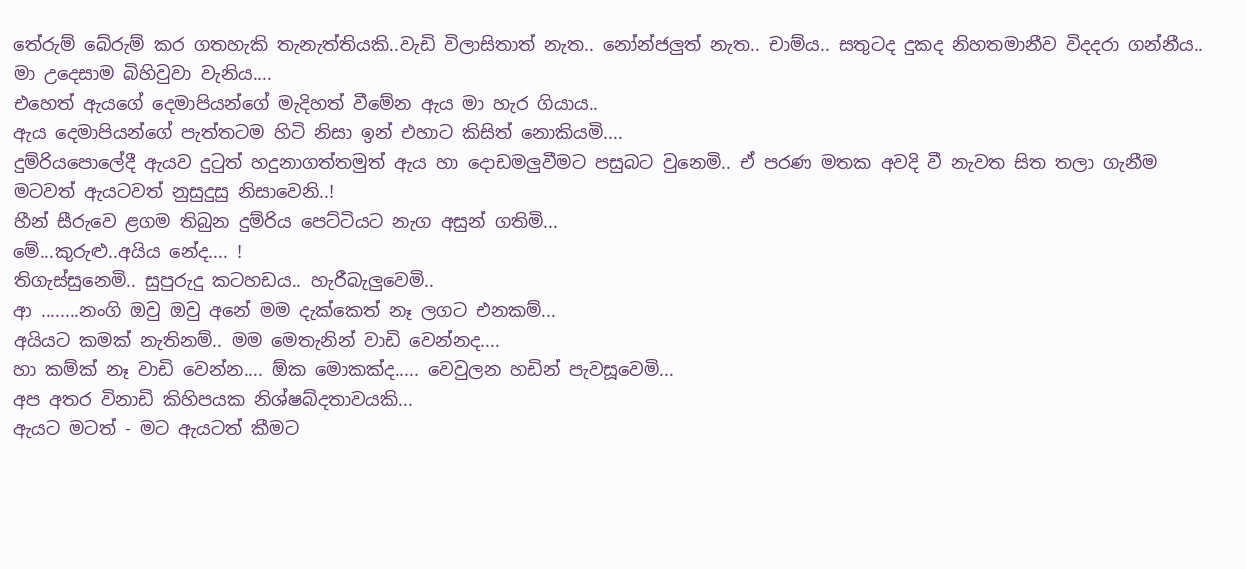තේරුම් බේරුම් කර ගතහැකි තැනැත්තියකි..වැඩි විලාසිතාත් නැත.. නෝන්ජලුත් නැත.. චාම්ය.. සතුටද දුකද නිහතමානීව විදදරා ගන්නීය.. මා උදෙසාම බිහිවුවා වැනිය....
එහෙත් ඇයගේ දෙමාපියන්ගේ මැදිහත් වීමේන ඇය මා හැර ගියාය..
ඇය දෙමාපියන්ගේ පැත්තටම හිටි නිසා ඉන් එහාට කිසිත් නොකියමි....
දුම්රියපොලේදී ඇයව දුටුත් හදුනාගත්තමුත් ඇය හා දොඩමලුවීමට පසුබට වුනෙමි.. ඒ පරණ මතක අවදි වී නැවත සිත තලා ගැනීම මටවත් ඇයටවත් නුසුදුසු නිසාවෙනි..!
හීන් සීරුවෙ ළගම තිබුන දුම්රිය පෙට්ටියට නැග අසුන් ගතිමි...
මේ...කුරුළු..අයිය නේද.... !
තිගැස්සුනෙමි.. සුපුරුදු කටහඩය.. හැරීබැලුවෙමි..
ආ ........නංගි ඔවු ඔවු අනේ මම දැක්කෙත් නෑ ලගට එනකම්...
අයියට කමක් නැතිනම්.. මම මෙතැනින් වාඩි වෙන්නද....
හා කම්ක් නෑ වාඩි වෙන්න.... ඕක මොකක්ද..... වෙවුලන හඩින් පැවසූවෙමි...
අප අතර විනාඩි කිහිපයක නිශ්ෂබ්දතාවයකි...
ඇයට මටත් - මට ඇයටත් කීමට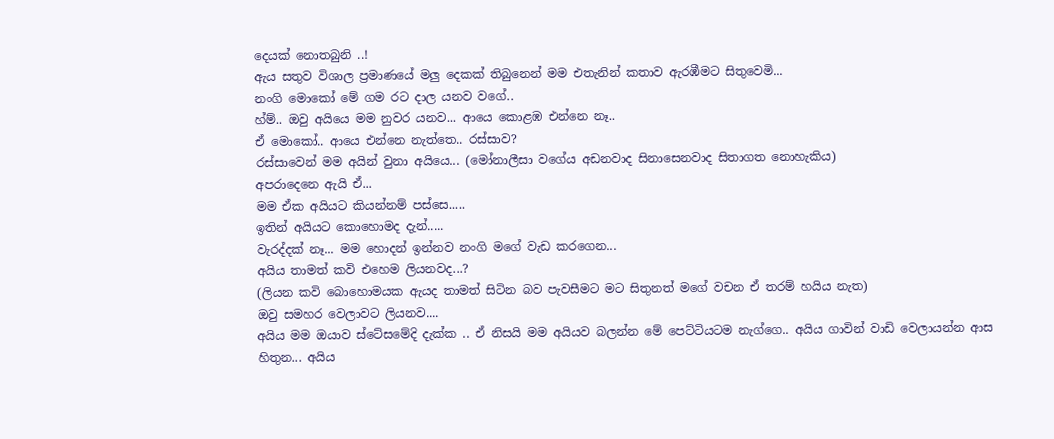දෙයක් නොතබුනි ..!
ඇය සතුව විශාල ප්‍රමාණයේ මලු දෙකක් තිබුනෙන් මම එතැනින් කතාව ඇරඹීමට සිතුවෙමි...
නංගි මොකෝ මේ ගම රට දාල යනව වගේ..
හ්ම්.. ඔවු අයියෙ මම නුවර යනව... ආයෙ කොළඹ එන්නෙ නෑ..
ඒ මොකෝ.. ආයෙ එන්නෙ නැත්තෙ.. රස්සාව?
රස්සාවෙන් මම අයින් වුනා අයියෙ... (මෝනාලීසා වගේය අඩනවාද සිනාසෙනවාද සිතාගත නොහැකිය)
අපරාදෙනෙ ඇයි ඒ...
මම ඒක අයියට කියන්නම් පස්සෙ.....
ඉතින් අයියට කොහොමද දැන්.....
වැරද්දක් නෑ... මම හොදන් ඉන්නව නංගි මගේ වැඩ කරගෙන...
අයිය තාමත් කවි එහෙම ලියනවද...?
(ලියන කවි බොහොමයක ඇයද තාමත් සිටින බව පැවසීමට මට සිතුනත් මගේ වචන ඒ තරම් හයිය නැත)
ඔවු සමහර වෙලාවට ලියනව....
අයිය මම ඔයාව ස්ටේසමේදි දැක්ක .. ඒ නිසයි මම අයියව බලන්න මේ පෙට්ටියටම නැග්ගෙ.. අයිය ගාවින් වාඩි වෙලායන්න ආස හිතුන... අයිය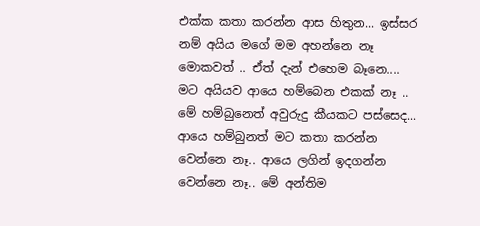එක්ක කතා කරන්න ආස හිතුන... ඉස්සර නම් අයිය මගේ මම අහන්නෙ නෑ මොකවත් .. ඒත් දැන් එහෙම බෑනෙ.... මට අයියව ආයෙ හම්බෙන එකක් නෑ .. මේ හම්බුනෙත් අවුරුදු කීයකට පස්සෙද... ආයෙ හම්බුනත් මට කතා කරන්න වෙන්නෙ නෑ.. ආයෙ ලගින් ඉදගන්න වෙන්නෙ නෑ.. මේ අන්තිම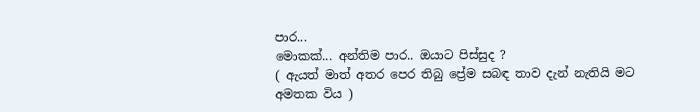පාර...
මොකක්... අන්තිම පාර.. ඔයාට පිස්සුද ?
( ඇයත් මාත් අතර පෙර තිබු ප්‍රේම සබඳ තාව දැන් නැතියි මට අමතක විය )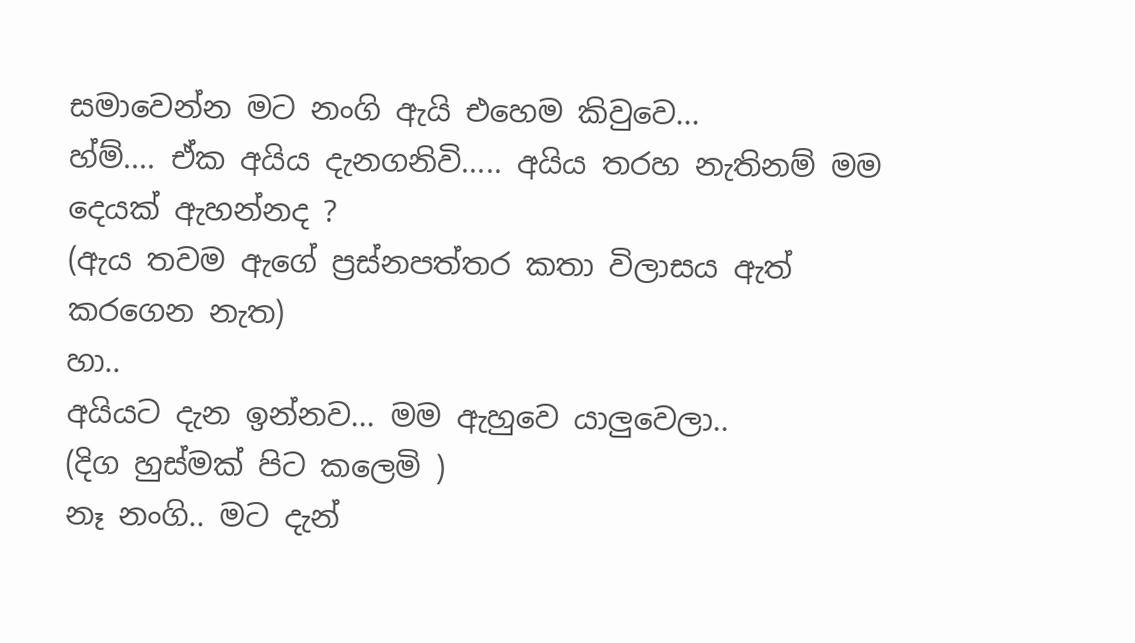සමාවෙන්න මට නංගි ඇයි එහෙම කිවුවෙ...
හ්ම්.... ඒක අයිය දැනගනිවි..... අයිය තරහ නැතිනම් මම දෙයක් ඇහන්නද ?
(ඇය තවම ඇගේ ප්‍රස්නපත්තර කතා විලාසය ඇත් කරගෙන නැත)
හා..
අයියට දැන ඉන්නව... මම ඇහුවෙ යාලුවෙලා..
(දිග හුස්මක් පිට කලෙමි )
නෑ නංගි.. මට දැන්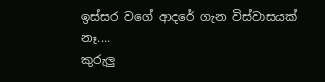ඉස්සර වගේ ආදරේ ගැන විස්වාසයක් නෑ....
කුරුලු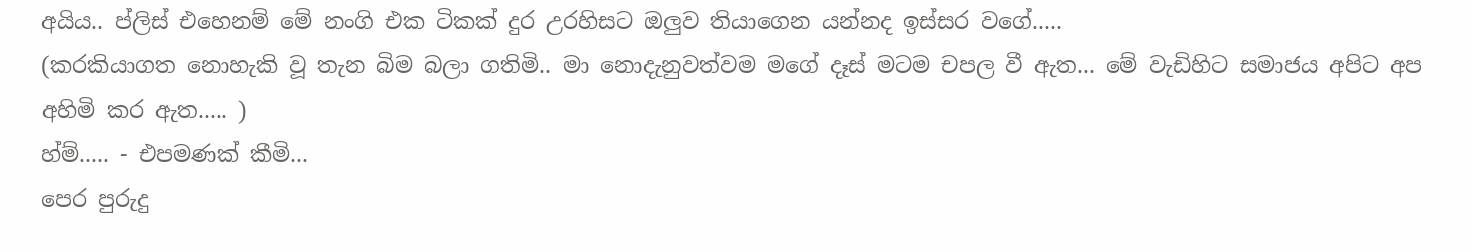අයිය.. ප්ලිස් එහෙනම් ‍මේ නංගි එක ටිකක් දුර උරහිසට ඔලුව තියාගෙන යන්නද ඉස්සර වගේ.....
(කරකියාගත නොහැකි වූ තැන බිම බලා ගතිමි.. මා නොදැනුවත්වම මගේ දෑස් මටම චපල වී ඇත... මේ වැඩිහිට සමාජය අපිට අප අහිමි කර ඇත..... )
හ්ම්..... - එපමණක් කීමි...
පෙර පුරුදු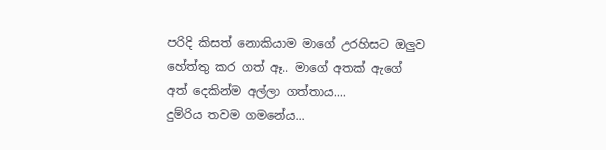පරිදි කිසත් නොකියාම මාගේ උරහිසට ඔලුව හේත්තු කර ගත් ඈ.. මාගේ අතක් ඇගේ අත් දෙකින්ම අල්ලා ගත්තාය....
දුම්රිය තවම ගමනේය...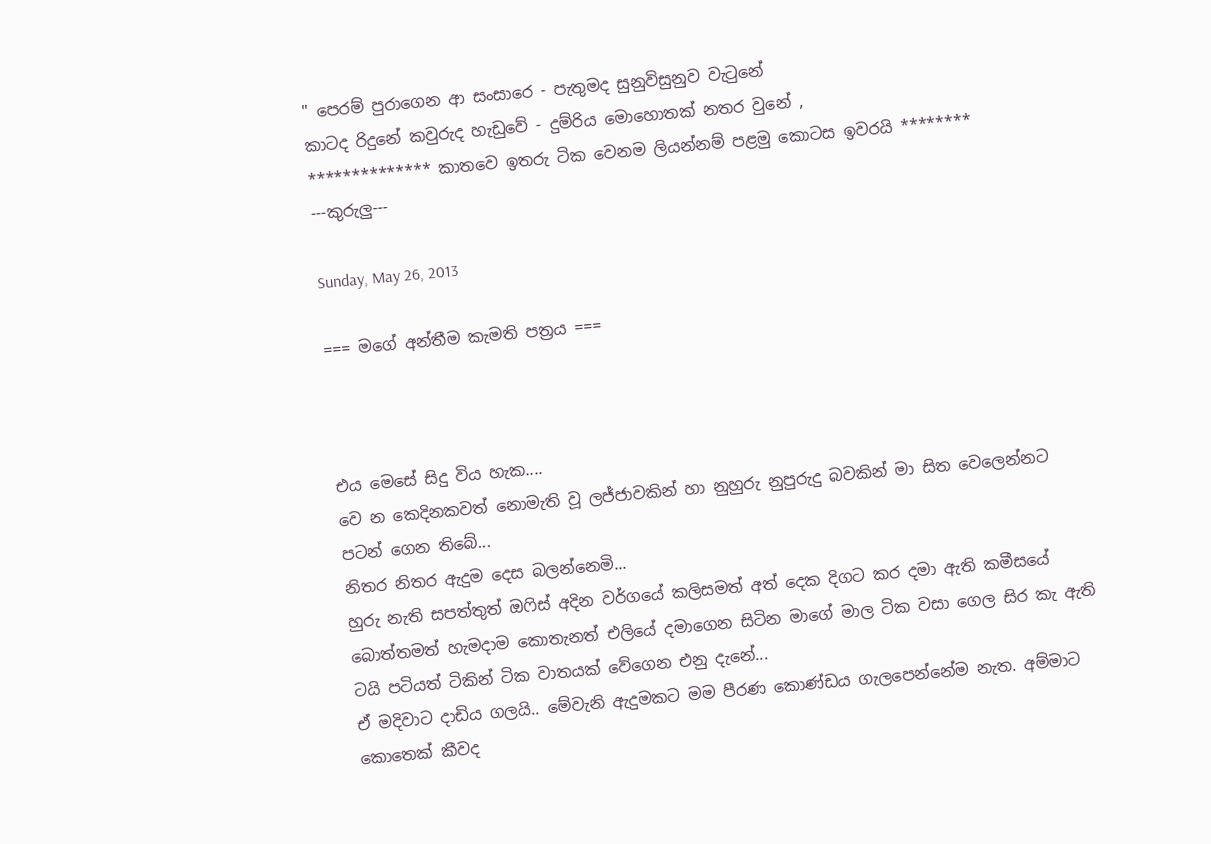" පෙරම් පුරාගෙන ආ සංසාරෙ - පැතුමද සුනුවිසුනුව වැටුනේ
කාටද රිදුනේ කවුරුද හැඩුවේ - දුම්රිය මොහොතක් නතර වුනේ ,
************** කාතවෙ ඉතරු ටික වෙනම ලියන්නම් පළමු කොටස ඉවරයි ********
---කුරුලු---

Sunday, May 26, 2013

=== මගේ අන්තීම කැමති පත්‍රය ===



එය මෙසේ සිදු විය හැක....
වෙ න කෙදිනකවත් නොමැති වූ ලජ්ජාවකින් හා නුහුරු නුපුරුදු බවකින් මා සිත වෙලෙන්නට පටන් ගෙන තිබේ...
නිතර නිතර ඇදුම දෙස බලන්නෙමි...
හුරු නැති සපත්තුත් ඔෆිස් අදින වර්ගයේ කලිසමත් අත් දෙක දිගට කර දමා ඇති කමීසයේ බොත්තමත් හැමදාම කොතැනත් එලියේ දමාගෙන සිටින මාගේ මාල ටික වසා ගෙල සිර කැ ඇති ටයි පටියත් ටිකින් ටික වාතයක් වේගෙන එනු ‍දැ‍නේ...
ඒ මදිවාට දාඩිය ගලයි.. මේවැනි ඇදුමකට මම පීරණ කොණ්ඩය ගැලපෙන්නේම නැත. අම්මාට කොතෙක් කීවද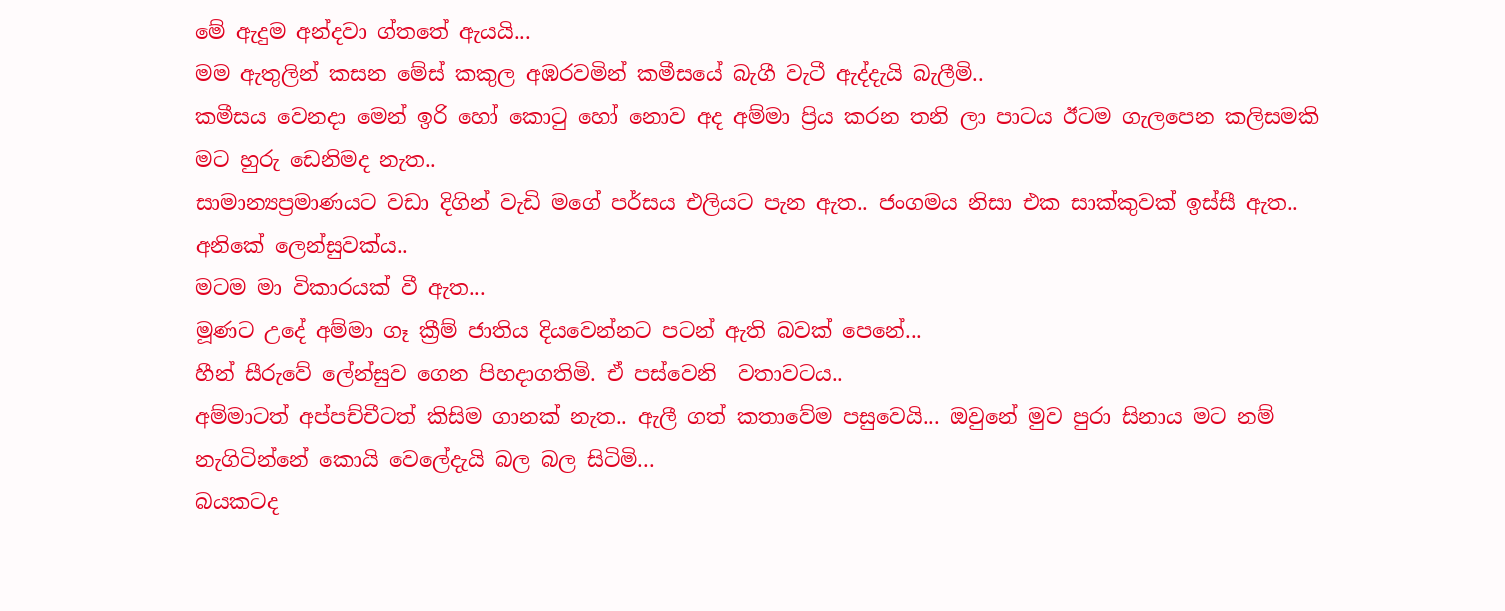මේ ඇදුම අන්දවා ග්තතේ ඇයයි...
මම ඇතුලින් කසන මේස් කකුල අඹරවමින් කමීසයේ බැගී වැටී ඇද්දැයි බැලීමි..
කමීසය වෙනදා මෙන් ඉරි හෝ කොටු හෝ නොව අද අම්මා ප්‍රිය කරන තනි ලා පාටය ඊටම ගැලපෙන කලිසමකි මට හුරු ඩෙනිමද නැත..
සාමාන්‍යප්‍රමාණයට වඩා දිගින් වැඩි මගේ පර්සය එලියට පැන ඇත.. ජංගමය නිසා එක සාක්කුවක් ඉස්සී ඇත.. අනිකේ ලෙන්සුවක්ය..
මටම මා විකාරයක් වී ඇත...
මූණට උදේ අම්මා ගෑ ක්‍රීම් ජාතිය දියවෙන්නට පටන් ඇති බවක් පෙනේ...
හීන් සීරුවේ ලේන්සුව ගෙන පිහදාගතිමි. ඒ පස්වෙනි  වතාවටය..
අම්මාටත් අප්පච්චීටත් කිසිම ගානක් නැත.. ඇලී ගත් කතාවේම පසුවෙයි... ඔවුනේ මුව පුරා සිනාය මට නම් නැගිටින්නේ කොයි වෙලේදැයි බල බල සිටිමි...
බයකටද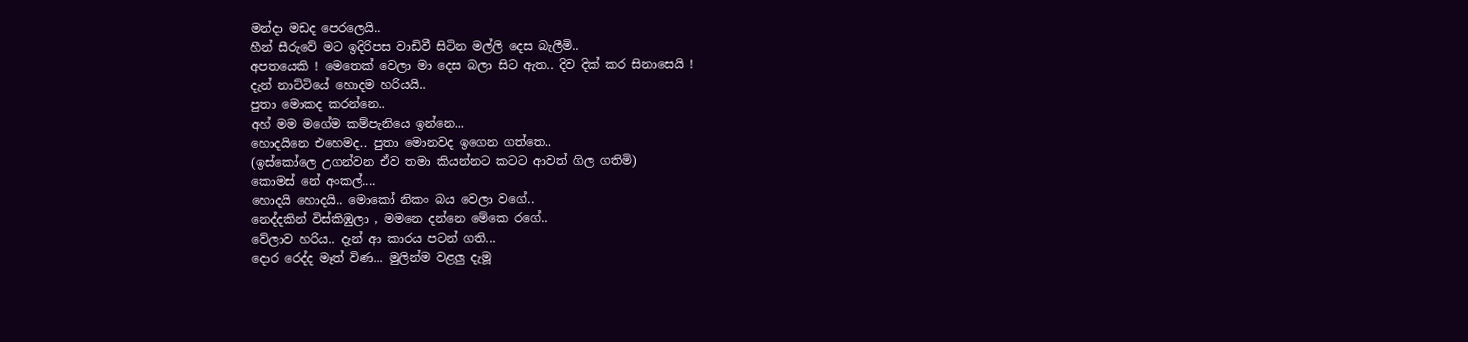මන්දා මඩද පෙරලෙයි..
හීන් සීරුවේ මට ඉදිරිපස වාඩිවී සිටින මල්ලි දෙස බැලීමි..
අපතයෙකි ! මෙතෙක් වෙලා මා දෙස බලා සිට ඇත.. දිව දික් කර සිනාසෙයි !
දැන් නාට්ටියේ හොදම හරියයි..
පුතා මොකද කරන්නෙ..
අහ් මම මගේම කම්පැනියෙ ඉන්නෙ...
හොදයිනෙ එහෙමද.. පුතා මොනවද ඉගෙන ගත්තෙ..
(ඉස්කෝලෙ උගන්වන ඒව තමා කියන්නට කටට ආවත් ගිල ගතිමි)
කොමස් නේ අංකල්....
හොදයි හොදයි.. මොකෝ නිකං බය වෙලා වගේ..
නෙද්දකින් විස්කිඹුලා , මමනෙ දන්නෙ මේකෙ ර‍‍ගේ..
වේලාව හරිය.. දැන් ආ කාරය පටන් ගති...
දොර රෙද්ද මෑත් විණ... මුලින්ම වළලු දැමූ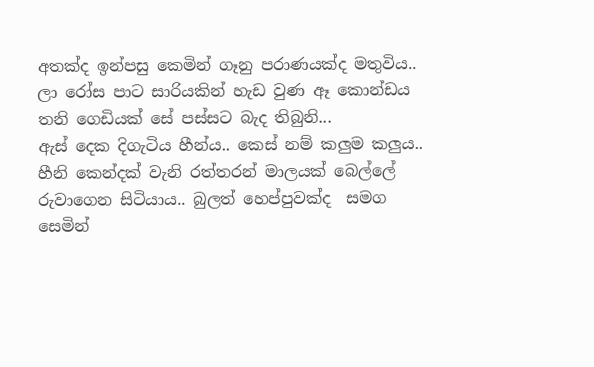අතක්ද ඉන්පසු කෙමින් ගෑනු පරාණයක්ද මතුවිය..
ලා රෝස පාට සාරියකින් හැඩ වුණ ඈ කොන්ඩය තනි ගෙඩියක් සේ පස්සට බැද තිබුනි...
ඇස් දෙක දිගැටිය හීන්ය.. කෙස් නම් කලුම කලුය.. හීනි කෙන්දක් වැනි රත්තරන් මාලයක් බෙල්ලේ රුවාගෙන සිටියාය.. බුලත් හෙප්පුවක්ද  සමග සෙමින්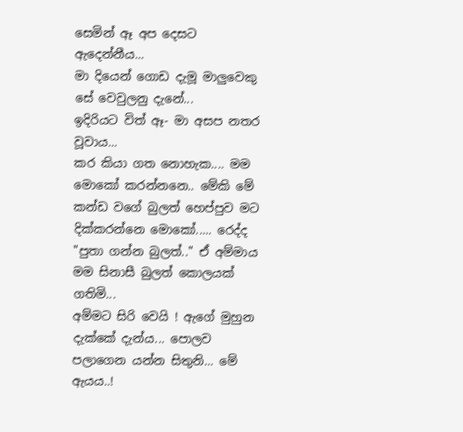සෙමින් ඈ අප දෙසට ඇදෙන්නීය...
මා දියෙන් ගොඩ දැමූ මාලුවෙකු සේ වෙවුලනු දැනේ...
ඉදිරියට විත් ඈ- මා අසප නතර වූවාය...
කර කියා ගත නොහැක.... මම මොකෝ කරන්නනෙ.. මේකි මේ කන්ඩ වගේ බුලත් හෙප්පුව මට දික්කරන්නෙ මොකෝ..... රෙද්ද
"පුතා ගන්න බුලත්.." ඒ අම්මාය
මම සිනාසී බුලත් කොලයක් ගතිමි...
අම්මට සිරි වෙයි ! ඇගේ මුහුන දැක්කේ දැන්ය... පොලව පලාගෙන යන්න සිතුනි... මේ ඇයය..!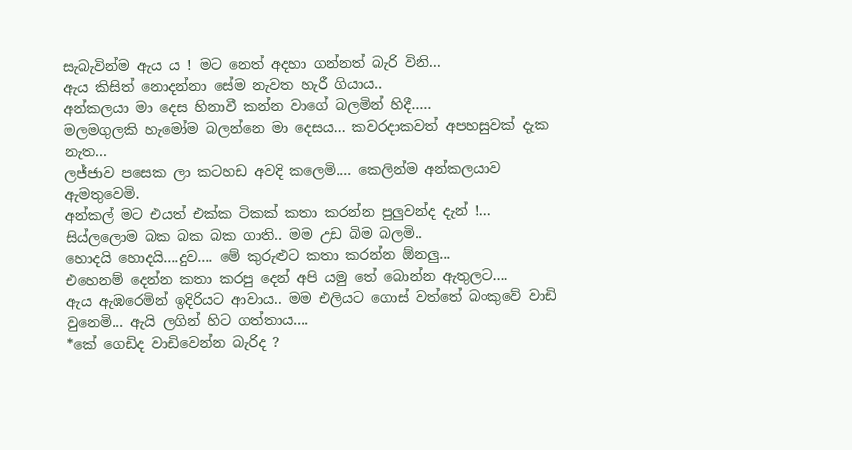සැබැවින්ම ඇය ය ! මට නෙත් අදහා ගන්නත් බැරි විනි...
ඇය කිසිත් නොදන්නා සේම නැවත හැරී ගියාය..
අන්කලයා මා දෙස හිනාවී කන්න වාගේ බලමින් හිදී.....
මලමගුලකි හැමෝම බලන්නෙ මා දෙසය... කවරදාකවත් අපහසුවක් දැක නැත...
ලජ්ජාව පසෙක ලා කටහඩ අවදි කලෙමි.... කෙලින්ම අන්කලයාව ඇමතුවෙමි.
අන්කල් මට එයත් එක්ක ටිකක් කතා කරන්න පුලුවන්ද දැන් !...
සිය්ලලොම බක බක බක ගාති.. මම උඩ බිම බලමි..
හොදයි හොදයි....දුව.... මේ කුරුළුට කතා කරන්න ඕනලු...
එහෙනම් දෙන්න කතා කරපු දෙන් අපි යමු තේ බොන්න ඇතුලට....
ඇය ඇඹරෙමින් ඉදිරියට ආවාය.. මම එලියට ගොස් වත්තේ බංකුවේ වාඩි වුනෙමි... ඇයි ලගින් හිට ගත්තාය....
*කේ ගෙඩිද වාඩිවෙන්න බැරිද ?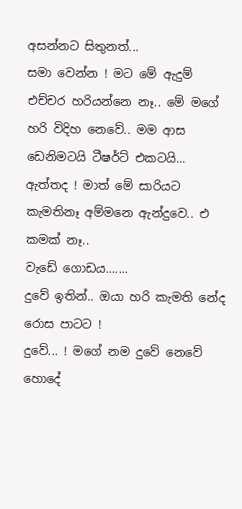අසන්නට සිතුනත්...
සමා වෙන්න ! මට මේ ඇදුම් එච්චර හරියන්නෙ නෑ.. මේ මගේ හරි විදිහ නෙවේ.. මම ආස ඩෙනිමටයි ටීෂර්ට් එකටයි...
ඇත්තද ! මාත් මේ සාරියට කැමතිනෑ අම්මනෙ ඇන්දුවෙ.. එ කමක් නෑ..
වැඩේ ගොඩය.......
දුවේ ඉතින්.. ඔයා හරි කැමති නේද රොස පාටට !
දුවේ... ! මගේ නම දුවේ නෙවේ හොදේ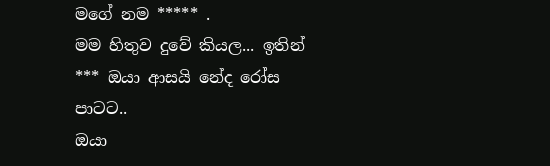මගේ නම ***** .
මම හිතුව දුවේ කියල... ඉතින් *** ඔයා ආසයි නේද රෝස පාටට..
ඔයා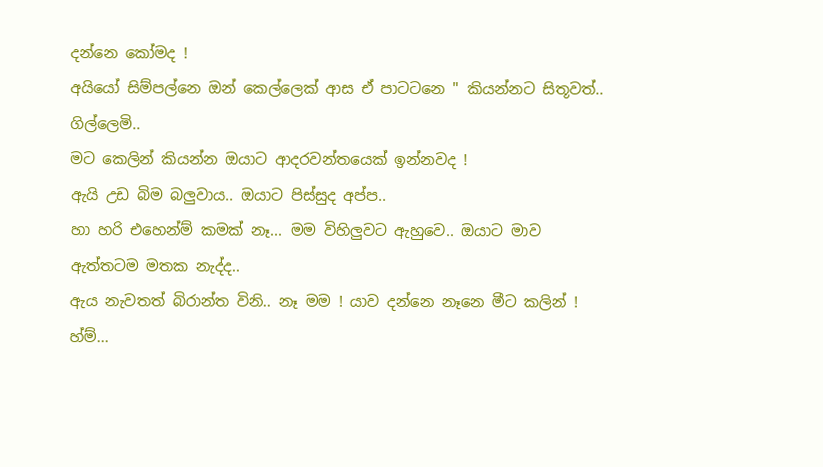දන්නෙ කෝමද !
අයියෝ සිම්පල්නෙ ඔන් කෙල්ලෙක් ආස ඒ පාටටනෙ " කියන්නට සිතූවත්.. ගිල්ලෙමි..
මට කෙලින් කියන්න ඔයාට ආදරවන්තයෙක් ඉන්නවද !
ඇයි උඩ බිම බලුවාය.. ඔයාට පිස්සුද අප්ප..
හා හරි එහෙන්ම් කමක් නෑ... මම විහිලුවට ඇහුවෙ.. ඔයාට මාව ඇත්තටම මතක නැද්ද..
ඇය නැවතත් බිරාන්ත විනි.. නෑ මම ! යාව දන්නෙ නෑනෙ මීට කලින් !
හ්ම්...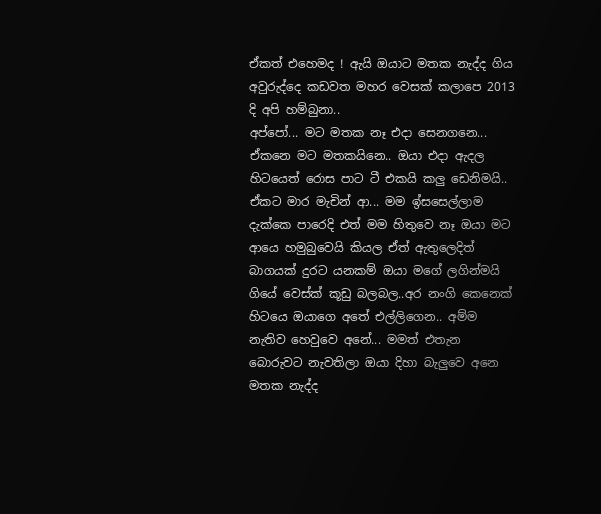ඒකත් එහෙමද ! ඇයි ඔයාට මතක නැද්ද ගිය අවුරුද්දෙ කඩවත මහර වෙසක් කලාපෙ 2013 දි අපි හම්බුනා..
අප්පෝ... මට මතක නෑ එදා සෙනගනෙ...
ඒකනෙ මට මතකයිනෙ.. ඔයා එදා ඇදල හිටයෙත් රොස පාට ටී එකයි කලු ඩෙනිමයි.. ඒකට මාර මැචින් ආ... මම ඉ්සසෙල්ලාම දැක්කෙ පාරෙදි එත් මම හිතුවෙ නෑ ඔයා මට ආයෙ හමුබුවෙයි කියල ඒත් ඇතුලෙදිත් බාගයක් දුරට යනකම් ඔයා මගේ ලගින්මයි ගියේ වෙස්ක් කූඩු බලබල..අර නංගි කෙනෙක් හිටයෙ ඔයාගෙ අතේ එල්ලිගෙන.. අම්ම නැතිව හෙවුවෙ අනේ... මමත් එතැන බොරුවට නැවතිලා ඔයා දිහා බැලුවෙ අනෙ මතක නැද්ද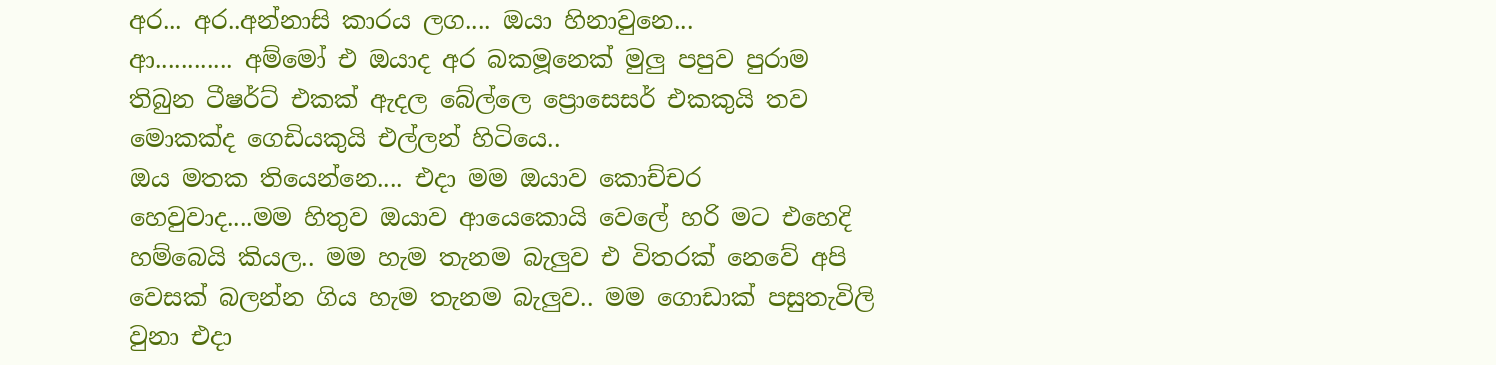අර... අර..අන්නාසි කාරය ලග.... ඔයා හිනාවුනෙ...
ආ............ අම්මෝ එ ඔයාද අර බකමූනෙක් මුලු පපුව පුරාම තිබුන ටීෂර්ට් එකක් ඇදල බේල්ලෙ ප්‍රොසෙසර් එකකුයි තව මොකක්ද ගෙඩියකුයි එල්ලන් හිටියෙ..
ඔය මතක තියෙන්නෙ.... එදා මම ඔයාව කොච්චර හෙවුවාද....මම හිතුව ඔයාව ආයෙකොයි වෙලේ හරි මට එහෙදි හම්බෙයි කියල.. මම හැම තැනම බැලුව එ විතරක් නෙවේ අපි වෙසක් බලන්න ගිය හැම තැනම බැලුව.. මම ගොඩාක් පසුතැවිලි වුනා එදා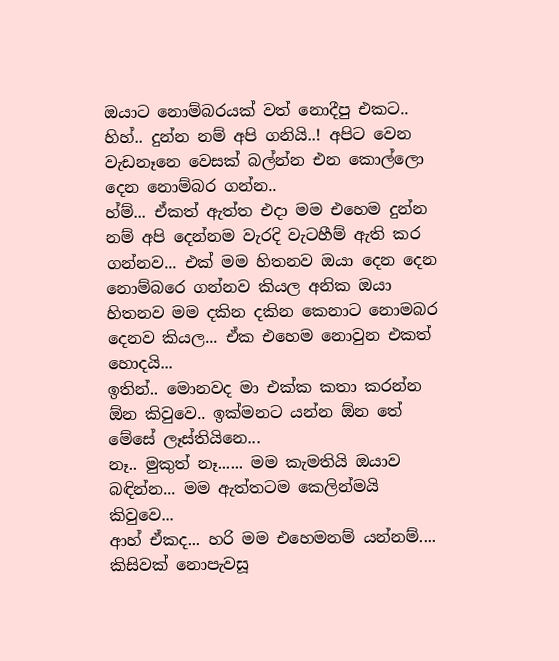ඔයාට නොම්බරයක් වත් නොදීපු එකට..
හිහ්.. දුන්න නම් අපි ගනියි..! අපිට වෙන වැඩනෑනෙ වෙසක් බල්න්න එන කොල්ලො දෙන නොම්බර ගන්න..
හ්ම්... ඒකත් ඇත්ත එදා මම එහෙම දුන්න නම් අපි දෙන්නම වැරදි වැටහීම් ඇති කර ගන්නව... එක් මම හිතනව ඔයා දෙන දෙන නොම්බරෙ ගන්නව කියල අනික ඔයා හිතනව මම දකින දකින කෙනාට නොමබර දෙනව කියල... ඒක එහෙම නොවුන එකත් හොදයි...
ඉතින්.. මොනවද මා එක්ක කතා කරන්න ඕන කිවුවෙ.. ඉක්මනට යන්න ඕන තේ මේසේ ලෑස්තියිනෙ...
නෑ.. මුකුත් නෑ...... මම කැමතියි ඔයාව බඳින්න... මම ඇත්තටම කෙලින්මයි කිවුවෙ...
ආහ් ඒකද... හරි මම එහෙමනම් යන්නම්....
කිසිවක් නොපැවසූ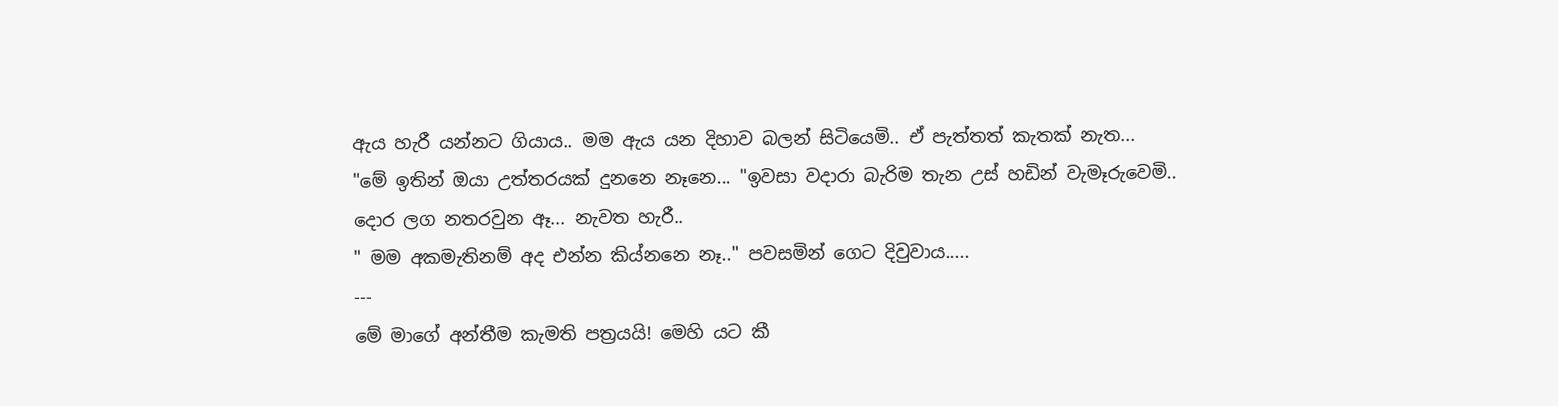ඇය හැරී යන්නට ගියාය.. මම ඇය යන දිහාව බලන් සිටියෙමි.. ඒ පැත්තත් කැතක් නැත...
"මේ ඉතින් ඔයා උත්තරයක් දුනනෙ නෑනෙ... "ඉවසා වදාරා බැරිම තැන උස් හඩින් වැමෑරුවෙමි..
දොර ලග නතරවුන ඈ... නැවත හැරී..
" මම අකමැතිනම් අද එන්න කිය්නනෙ නෑ.." පවසමින් ගෙට දිවුවාය.....
---
මේ මාගේ අන්තීම කැමති පත්‍රයයි! මෙහි යට කී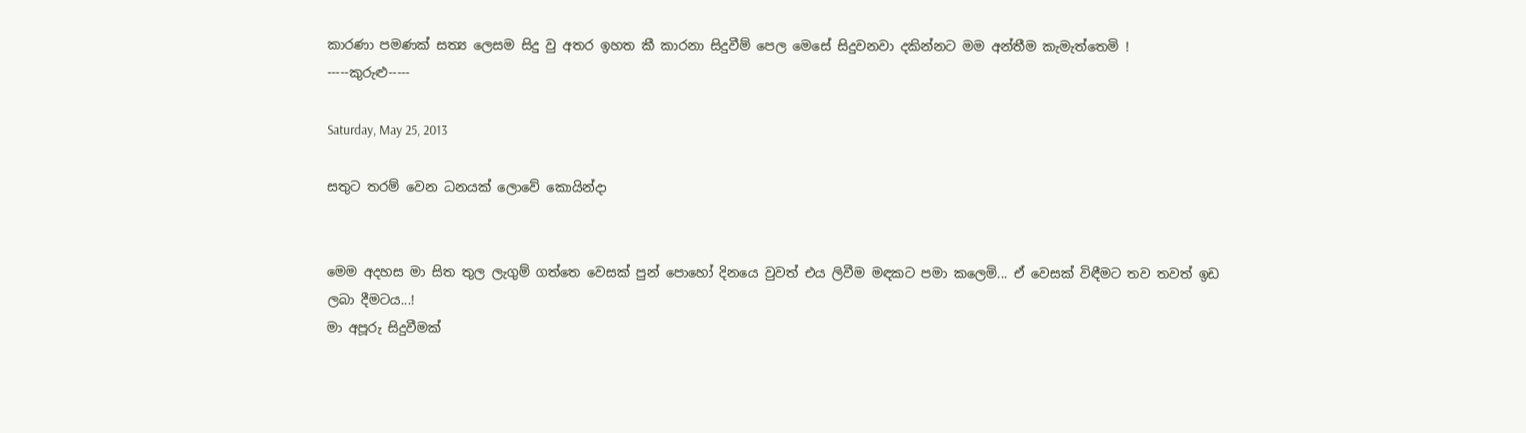කාරණා පමණක් සත්‍ය ලෙසම සිදු වු අතර ඉහත කී කාරනා සිදුවීම් පෙල මෙසේ සිදුවනවා දකින්නට මම අන්තීම කැමැත්තෙමි !
-----කුරුළු-----

Saturday, May 25, 2013

සතුට තරම් වෙන ධනයක් ලොවේ කොයින්දා


මෙම අදහස මා සිත තුල ලැගුම් ගත්තෙ වෙසක් පුන් පොහෝ දිනයෙ වුවත් එය ලිවීම මඳකට පමා කලෙමි... ඒ වෙසක් විඳීමට තව තවත් ඉඩ ලබා දීමටය...!
මා අපූරු සිදුවීමක්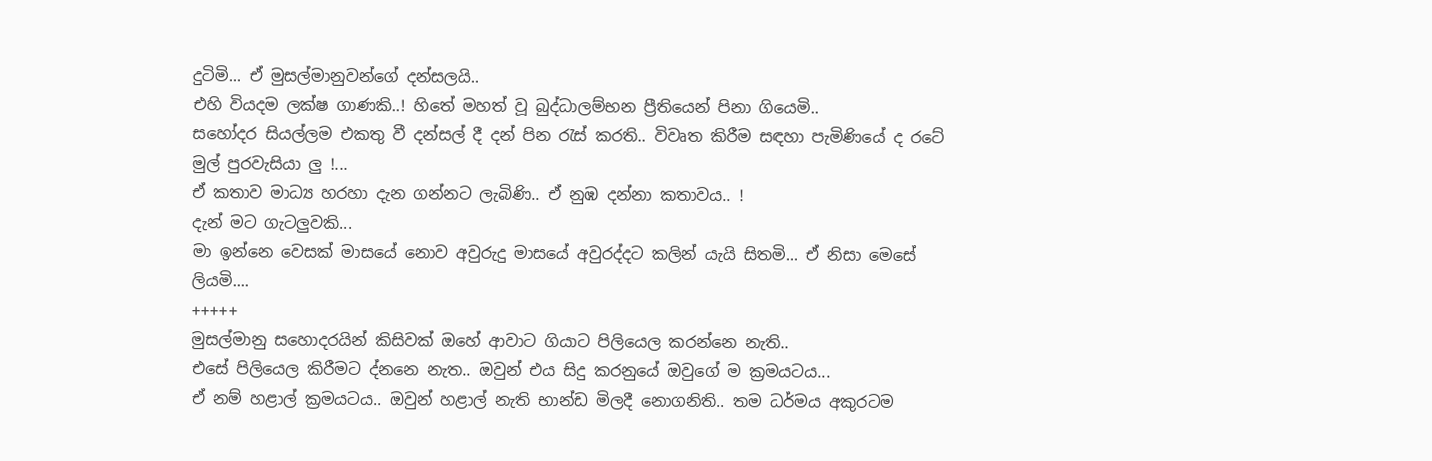දුටිමි... ඒ මුසල්මානුවන්ගේ දන්සලයි..
එහි වියදම ලක්ෂ ගාණකි..! හිතේ මහත් වූ බුද්ධාලම්භන ප්‍රීතියෙන් පිනා ගියෙමි..
සහෝදර සියල්ලම එකතු වී දන්සල් දී දන් පින රැස් කරති.. විවෘත කිරීම සඳහා පැමිණියේ ද රටේ මුල් පුරවැසියා ලු !...
ඒ කතාව මාධ්‍ය හරහා දැන ගන්නට ලැබිණි.. ඒ නුඹ දන්නා කතාවය.. !
දැන් මට ගැටලුවකි...
මා ඉන්නෙ වෙසක් මාසයේ නොව අවුරුදු මාසයේ අවුරද්දට කලින් යැයි සිතමි... ඒ නිසා මෙසේ ලියමි....
+++++
මුසල්මානු සහොදරයින් කිසිවක් ඔහේ ආවාට ගියාට පිලියෙල කරන්නෙ නැති..
එසේ පිලියෙල කිරීමට ද්නනෙ නැත.. ඔවුන් එය සිදු කරනුයේ ඔවුගේ ම ක්‍රමයටය...
ඒ නම් හළාල් ක්‍රමයටය.. ඔවුන් හළාල් නැති භාන්ඩ මිලදී නොගනිති.. තම ධර්මය අකුරටම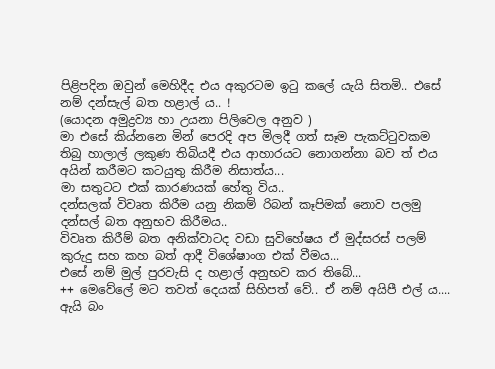පිළිපදින ඔවුන් මෙහිදීද එය අකුරටම ඉටු කලේ යැයි සිතමි.. එසේ නම් දන්සැල් බත හළාල් ය.. !
(යොදන අමුද්‍රව්‍ය හා උයනා පිලිවෙල අනුව )
මා එසේ කිය්නනෙ මින් පෙරදි අප මිලදී ගත් සෑම පැකට්ටුවකම තිබු හාලාල් ලකුණ තිබියදී එය ආහාරයට නොගන්නා බව ත් එය අයින් කරීමට කටයුතු කිරීම නිසාත්ය...
මා සතුටට එක් කාරණයක් ‍හේතු විය..
දන්සලක් විවෘත කිරීම යනු නිකම් රිබන් කෑපිමක් නොව පලමු දන්සල් බත අනුභව කිරීමය..
විවෘත කිරීම් බත අනික්වාටද වඩා සුවිහේෂය ඒ මුද්සරස් පලම් කුරුදු සහ කහ බත් ආදී විශේෂාංග එක් වීමය...
එසේ නම් මුල් පුරවැසි ද හළාල් අනුභව කර තිබේ...
++ මෙවේලේ මට තවත් දෙයක් සිහිපත් වේ.. ඒ නම් අයිපී එල් ය....
ඇයි බං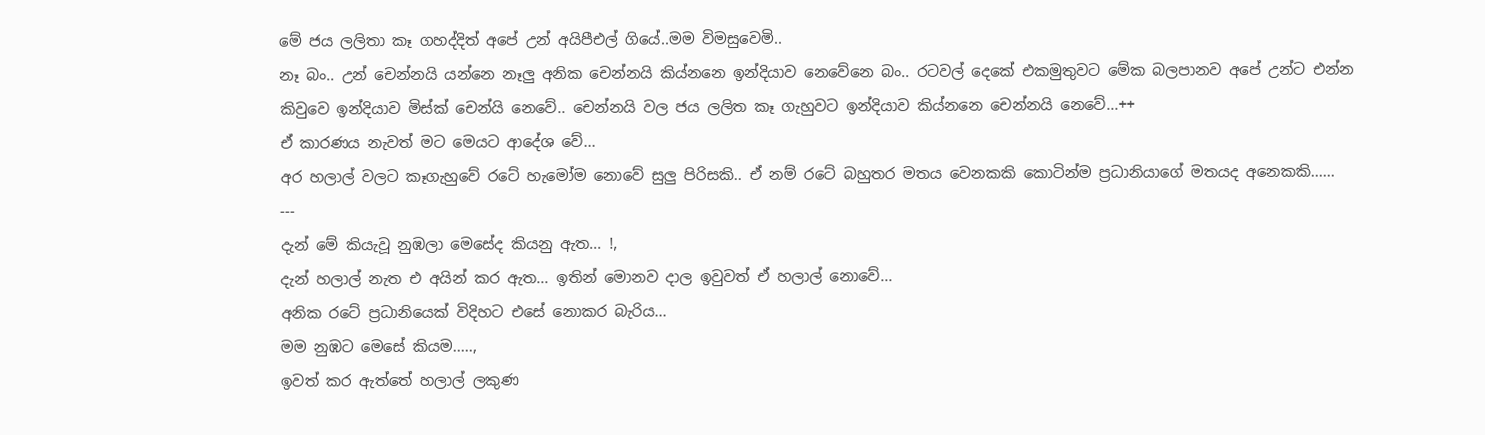මේ ජය ලලිතා කෑ ගහද්දිත් අපේ උන් අයිපීඑල් ගියේ..මම විමසුවෙමි..
නෑ බං.. උන් චෙන්නයි යන්නෙ නෑලු අනික චෙන්නයි කිය්නනෙ ඉන්දියාව නෙවේනෙ බං.. රටවල් දෙකේ එකමුතුවට මේක බලපානව අපේ උන්ට එන්න කිවුවෙ ඉන්දියාව මිස්ක් චෙන්යි නෙවේ.. චෙන්නයි වල ජය ලලිත කෑ ගැහුවට ඉන්දියාව කිය්නනෙ චෙන්නයි නෙවේ...++
ඒ කාරණය නැවත් මට මෙයට ආදේශ වේ...
අර හලාල් වලට කෑගැහුවේ රටේ හැමෝම නොවේ සුලු පිරිසකි.. ඒ නම් රටේ බහුතර මතය වෙනකකි කොටින්ම ප්‍රධානියාගේ මතයද අනෙකකි......
---
දැන් මේ කියැවූ නුඹලා මෙසේද කියනු ඇත... !,
දැන් හලාල් නැත එ අයින් කර ඇත... ඉතින් මොනව දාල ඉවුවත් ඒ හලාල් නොවේ...
අනික රටේ ප්‍රධානියෙක් විදිහට එ‍සේ ‍නොකර බැරිය...
මම නුඹට මෙසේ කියම.....,
ඉවත් කර ඇත්තේ හලාල් ලකුණ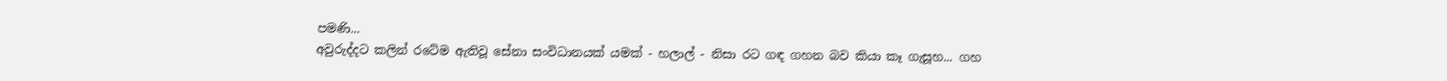පමණි...
අවුරුද්දට කලින් රටේම ඇතිවූ සේනා සංවිධානයක් යමක් - හලාල් - නිසා රට ගඳ ගහන බව කියා කෑ ගැසූහ... ගහ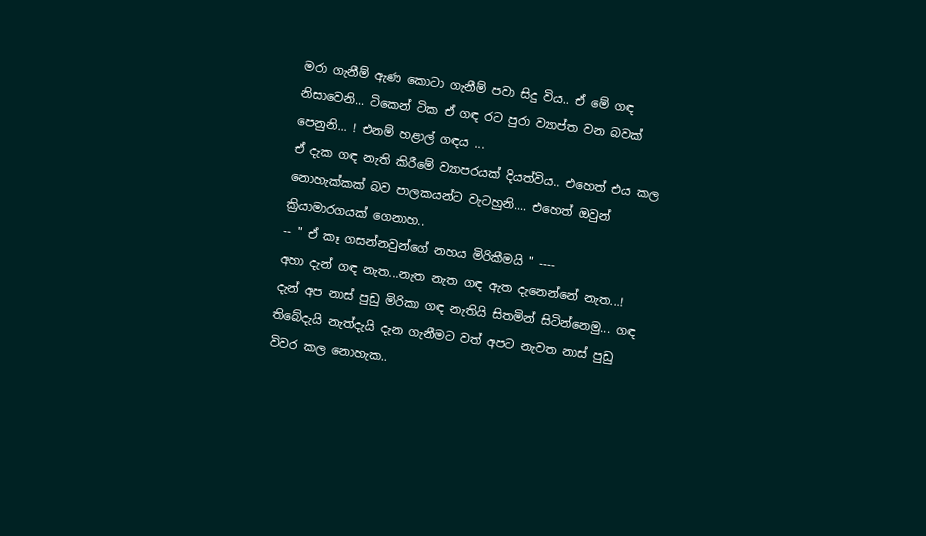මරා ගැනීම් ඇණ කොටා ගැනීම් පවා සිදු විය.. ඒ මේ ගඳ නිසාවෙනි... ටිකෙන් ටික ඒ ගඳ රට පුරා ව්‍යාප්ත වන බවක් පෙනුනි... ! එනම් හළාල් ගඳය ...
ඒ දැක ගඳ නැති කිරී‍මේ ව්‍යාපරයක් දියත්විය.. එහෙත් එය කල නොහැක්කක් බව පාලකයන්ට වැටහුනි.... එහෙත් ඔවුන් ක්‍රියාමාරගයක් ගෙනාහ..
-- " ඒ කෑ ගසන්නවුන්ගේ නහය මිරිකීමයි " ----
අහා දැන් ගඳ නැත...නැත නැත ගඳ ඇත දැනෙන්නේ නැත...!
දැන් අප නාස් පුඩු මිරිකා ගඳ නැතියි සිතමින් සිටින්නෙමු... ගඳ තිබේදැයි නැත්දැයි දැන ගැනීමට වත් අපට නැවත නාස් පුඩු විවර කල නොහැක..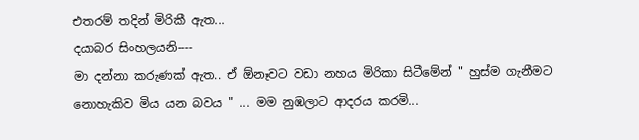එතරම් තදින් මිරිකී ඇත...
දයාබර සිංහලයනි----
මා දන්නා කරුණක් ඇත.. ඒ ඕනෑවට වඩා නහය මිරිකා සිටීමේන් " හුස්ම ගැනීමට නොහැකිව මිය යන බවය " ... මම නුඹලාට ආදරය කරමි...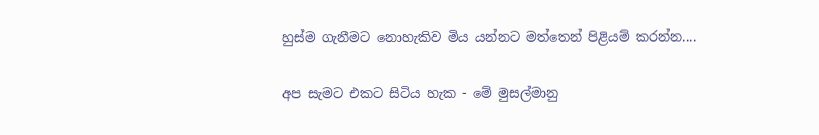හුස්ම ගැනීමට නොහැකිව මිය යන්නට මත්තෙන් පිළියම් කරන්න....

අප සැමට එකට සිටිය හැක - මේ මුසල්මානු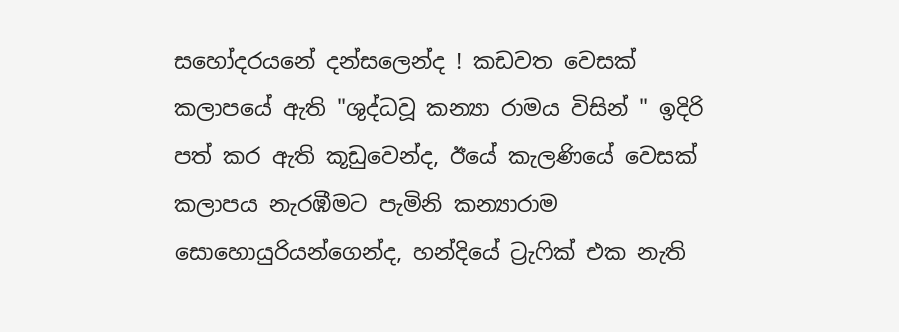සහෝදරයනේ දන්සලෙන්ද ! කඩවත වෙසක් කලා‍පයේ ඇති "ශුද්ධවූ කන්‍යා රාමය විසින් " ඉදිරි පත් කර ඇති කූඩුවෙන්ද, ඊයේ කැලණියේ වෙසක් කලාපය නැරඹීමට පැමිනි කන්‍යාරාම සොහොයුරියන්ගෙන්ද, හන්දියේ ට්‍රැෆික් එක නැති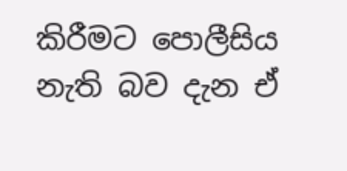කිරීමට පොලීසිය නැති බව දැන ඒ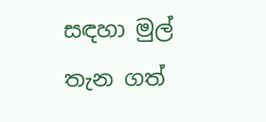සඳහා මුල් තැන ගත්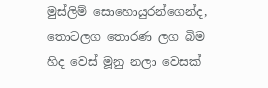මුස්ලිම් සොහොයුරන්ගෙන්ද, තොටලග තොරණ ලග බිම හිද වෙස් මූනු නලා වෙසක්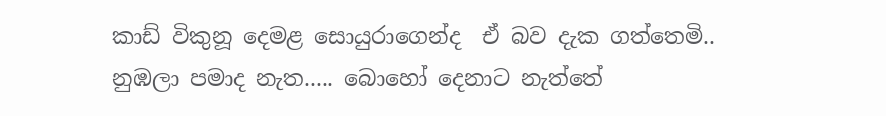කාඩ් විකුනූ දෙමළ සොයුරාගෙන්ද  ඒ බව දැක ගත්තෙමි..
නුඹලා පමාද නැත..... බොහෝ දෙනාට නැත්තේ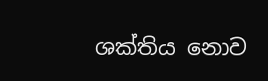ශක්තිය නොව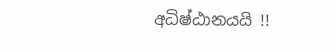අධිෂ්ඨානයයි !!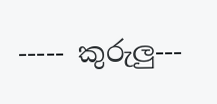----- කුරුලු---